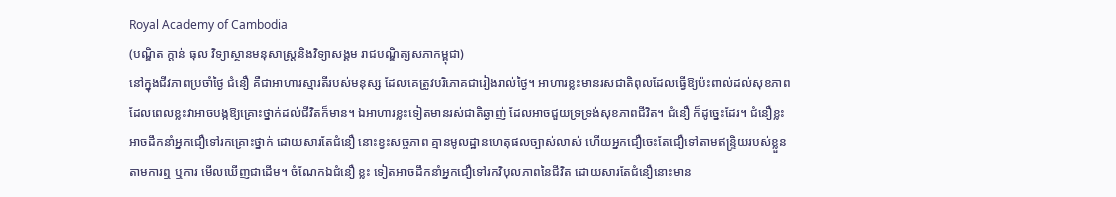Royal Academy of Cambodia
(បណ្ឌិត ក្តាន់ ធុល វិទ្យាស្ថានមនុសាស្ត្រនិងវិទ្យាសង្គម រាជបណ្ឌិត្យសភាកម្ពុជា)
នៅក្នុងជីវភាពប្រចាំថ្ងៃ ជំនឿ គឺជាអាហារស្មារតីរបស់មនុស្ស ដែលគេត្រូវបរិភោគជារៀងរាល់ថ្ងៃ។ អាហារខ្លះមានរសជាតិពុលដែលធ្វើឱ្យប៉ះពាល់ដល់សុខភាពដែលពេលខ្លះវាអាចបង្កឱ្យគ្រោះថ្នាក់ដល់ជីវិតក៏មាន។ ឯអាហារខ្លះទៀតមានរស់ជាតិឆ្ងាញ់ ដែលអាចជួយទ្រទ្រង់សុខភាពជីវិត។ ជំនឿ ក៏ដូច្នេះដែរ។ ជំនឿខ្លះអាចដឹកនាំអ្នកជឿទៅរកគ្រោះថ្នាក់ ដោយសារតែជំនឿ នោះខ្វះសច្ចភាព គ្មានមូលដ្ឋានហេតុផលច្បាស់លាស់ ហើយអ្នកជឿចេះតែជឿទៅតាមឥន្រ្ទិយរបស់ខ្លួន តាមការឮ ឬការ មើលឃើញជាដើម។ ចំណែកឯជំនឿ ខ្លះ ទៀតអាចដឹកនាំអ្នកជឿទៅរកវិបុលភាពនៃជីវិត ដោយសារតែជំនឿនោះមាន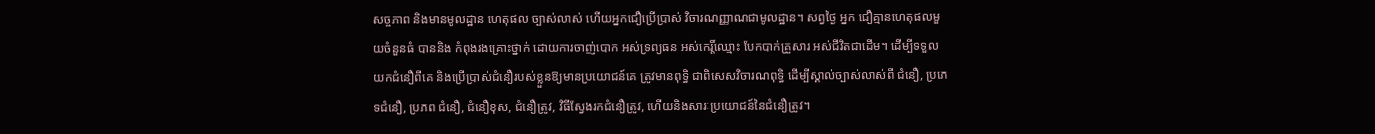សច្ចភាព និងមានមូលដ្ឋាន ហេតុផល ច្បាស់លាស់ ហើយអ្នកជឿប្រើប្រាស់ វិចារណញ្ញាណជាមូលដ្ឋាន។ សព្វថ្ងៃ អ្នក ជឿគ្មានហេតុផលមួយចំនួនធំ បាននិង កំពុងរងគ្រោះថ្នាក់ ដោយការចាញ់បោក អស់ទ្រព្យធន អស់កេរ្តិ៍ឈ្មោះ បែកបាក់គ្រួសារ អស់ជីវិតជាដើម។ ដើម្បីទទួល យកជំនឿពីគេ និងប្រើប្រាស់ជំនឿរបស់ខ្លួនឱ្យមានប្រយោជន៍គេ ត្រូវមានពុទ្ធិ ជាពិសេសវិចារណពុទ្ធិ ដើម្បីស្គាល់ច្បាស់លាស់ពី ជំនឿ, ប្រភេទជំនឿ, ប្រភព ជំនឿ, ជំនឿខុស, ជំនឿត្រូវ, វិធីស្វែងរកជំនឿត្រូវ, ហើយនិងសារៈប្រយោជន៍នៃជំនឿត្រូវ។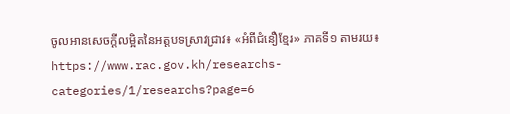ចូលអានសេចក្ដីលម្អិតនៃអត្តបទស្រាវជ្រាវ៖ «អំពីជំនឿខ្មែរ» ភាគទី១ តាមរយ៖ https://www.rac.gov.kh/researchs-categories/1/researchs?page=6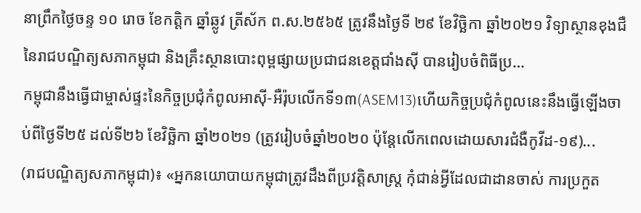នាព្រឹកថ្ងៃចន្ទ ១០ រោច ខែកត្តិក ឆ្នាំឆ្លូវ ត្រីស័ក ព.ស.២៥៦៥ ត្រូវនឹងថ្ងៃទី ២៩ ខែវិច្ឆិកា ឆ្នាំ២០២១ វិទ្យាស្ថានខុងជឺនៃរាជបណ្ឌិត្យសភាកម្ពុជា និងគ្រឹះស្ថានបោះពុម្ពផ្សាយប្រជាជនខេត្តជាំងស៊ី បានរៀបចំពិធីប្រ...
កម្ពុជានឹងធ្វើជាម្ចាស់ផ្ទះនៃកិច្ចប្រជុំកំពូលអាស៊ី-អឺរ៉ុបលើកទី១៣(ASEM13)ហើយកិច្ចប្រជុំកំពូលនេះនឹងធ្វើឡើងចាប់ពីថ្ងៃទី២៥ ដល់ទី២៦ ខែវិច្ឆិកា ឆ្នាំ២០២១ (ត្រូវរៀបចំឆ្នាំ២០២០ ប៉ុន្តែលើកពេលដោយសារជំងឺកូវីដ-១៩)...
(រាជបណ្ឌិត្យសភាកម្ពុជា)៖ «អ្នកនយោបាយកម្ពុជាត្រូវដឹងពីប្រវត្តិសាស្ត្រ កុំជាន់អ្វីដែលជាដានចាស់ ការប្រកួត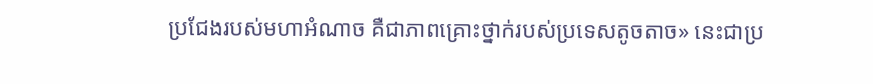ប្រជែងរបស់មហាអំណាច គឺជាភាពគ្រោះថ្នាក់របស់ប្រទេសតូចតាច» នេះជាប្រ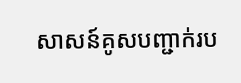សាសន៍គូសបញ្ជាក់រប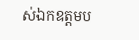ស់ឯកឧត្ដមប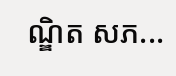ណ្ឌិត សភ...